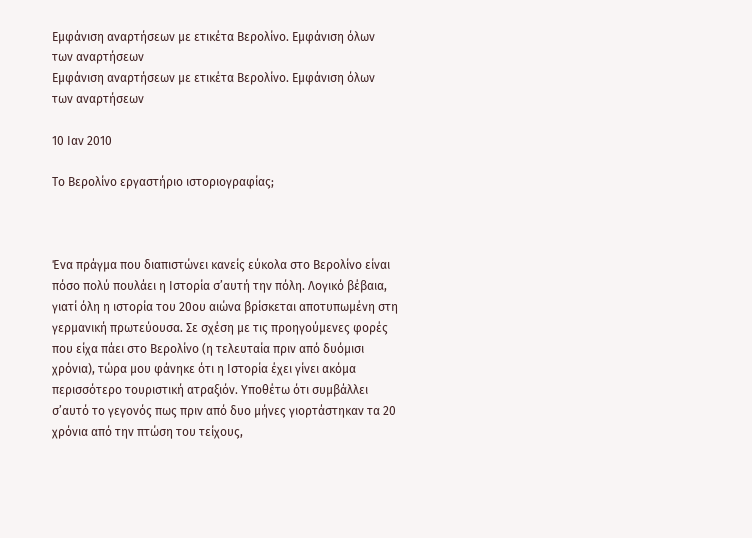Εμφάνιση αναρτήσεων με ετικέτα Βερολίνο. Εμφάνιση όλων των αναρτήσεων
Εμφάνιση αναρτήσεων με ετικέτα Βερολίνο. Εμφάνιση όλων των αναρτήσεων

10 Ιαν 2010

Το Βερολίνο εργαστήριο ιστοριογραφίας;



Ένα πράγμα που διαπιστώνει κανείς εύκολα στο Βερολίνο είναι πόσο πολύ πουλάει η Ιστορία σ’αυτή την πόλη. Λογικό βέβαια, γιατί όλη η ιστορία του 20ου αιώνα βρίσκεται αποτυπωμένη στη γερμανική πρωτεύουσα. Σε σχέση με τις προηγούμενες φορές που είχα πάει στο Βερολίνο (η τελευταία πριν από δυόμισι χρόνια), τώρα μου φάνηκε ότι η Ιστορία έχει γίνει ακόμα περισσότερο τουριστική ατραξιόν. Υποθέτω ότι συμβάλλει σ’αυτό το γεγονός πως πριν από δυο μήνες γιορτάστηκαν τα 20 χρόνια από την πτώση του τείχους,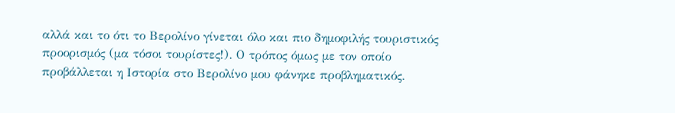αλλά και το ότι το Βερολίνο γίνεται όλο και πιο δημοφιλής τουριστικός προορισμός (μα τόσοι τουρίστες!). Ο τρόπος όμως με τον οποίο προβάλλεται η Ιστορία στο Βερολίνο μου φάνηκε προβληματικός.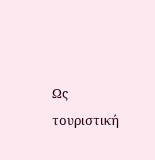Ως τουριστική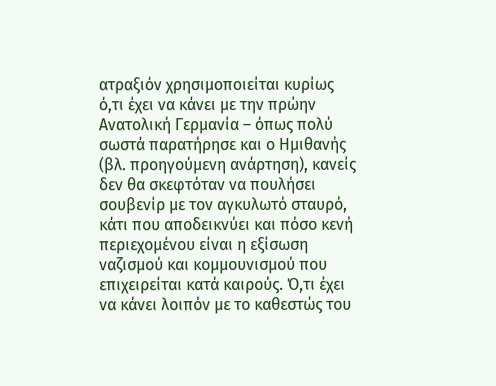ατραξιόν χρησιμοποιείται κυρίως ό,τι έχει να κάνει με την πρώην Ανατολική Γερμανία – όπως πολύ σωστά παρατήρησε και ο Ημιθανής (βλ. προηγούμενη ανάρτηση), κανείς δεν θα σκεφτόταν να πουλήσει σουβενίρ με τον αγκυλωτό σταυρό, κάτι που αποδεικνύει και πόσο κενή περιεχομένου είναι η εξίσωση ναζισμού και κομμουνισμού που επιχειρείται κατά καιρούς. Ό,τι έχει να κάνει λοιπόν με το καθεστώς του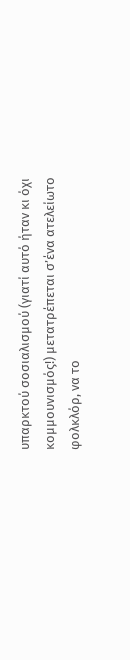υπαρκτού σοσιαλισμού (γιατί αυτό ήταν κι όχι κομμουνισμός!) μετατρέπεται σ’ένα ατελείωτο φολκλόρ, να το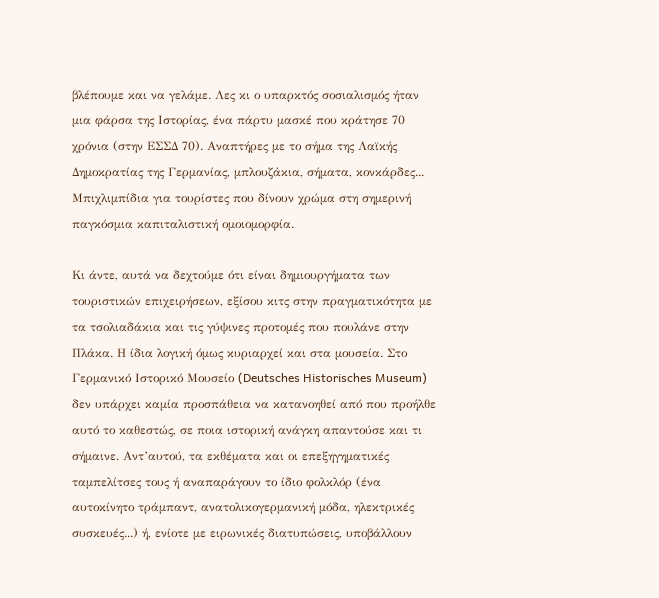βλέπουμε και να γελάμε. Λες κι ο υπαρκτός σοσιαλισμός ήταν μια φάρσα της Ιστορίας, ένα πάρτυ μασκέ που κράτησε 70 χρόνια (στην ΕΣΣΔ 70). Αναπτήρες με το σήμα της Λαϊκής Δημοκρατίας της Γερμανίας, μπλουζάκια, σήματα, κονκάρδες... Μπιχλιμπίδια για τουρίστες που δίνουν χρώμα στη σημερινή παγκόσμια καπιταλιστική ομοιομορφία.

Κι άντε, αυτά να δεχτούμε ότι είναι δημιουργήματα των τουριστικών επιχειρήσεων, εξίσου κιτς στην πραγματικότητα με τα τσολιαδάκια και τις γύψινες προτομές που πουλάνε στην Πλάκα. Η ίδια λογική όμως κυριαρχεί και στα μουσεία. Στο Γερμανικό Ιστορικό Μουσείο (Deutsches Historisches Museum) δεν υπάρχει καμία προσπάθεια να κατανοηθεί από που προήλθε αυτό το καθεστώς, σε ποια ιστορική ανάγκη απαντούσε και τι σήμαινε. Αντ’αυτού, τα εκθέματα και οι επεξηγηματικές ταμπελίτσες τους ή αναπαράγουν το ίδιο φολκλόρ (ένα αυτοκίνητο τράμπαντ, ανατολικογερμανική μόδα, ηλεκτρικές συσκευές...) ή, ενίοτε με ειρωνικές διατυπώσεις, υποβάλλουν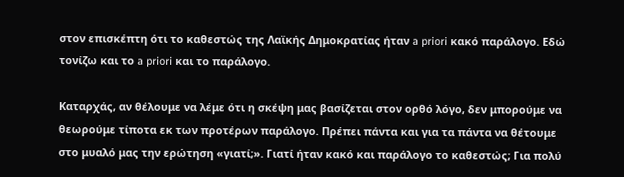στον επισκέπτη ότι το καθεστώς της Λαϊκής Δημοκρατίας ήταν a priori κακό παράλογο. Εδώ τονίζω και το a priori και το παράλογο.

Καταρχάς, αν θέλουμε να λέμε ότι η σκέψη μας βασίζεται στον ορθό λόγο, δεν μπορούμε να θεωρούμε τίποτα εκ των προτέρων παράλογο. Πρέπει πάντα και για τα πάντα να θέτουμε στο μυαλό μας την ερώτηση «γιατί;». Γιατί ήταν κακό και παράλογο το καθεστώς; Για πολύ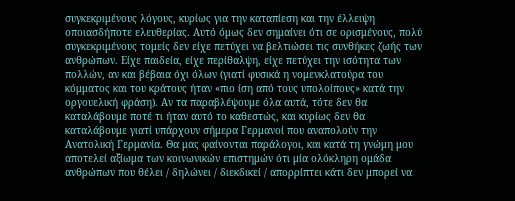συγκεκριμένους λόγους, κυρίως για την καταπίεση και την έλλειψη οποιασδήποτε ελευθερίας. Αυτό όμως δεν σημαίνει ότι σε ορισμένους, πολύ συγκεκριμένους τομείς δεν είχε πετύχει να βελτιώσει τις συνθήκες ζωής των ανθρώπων. Είχε παιδεία, είχε περίθαλψη, είχε πετύχει την ισότητα των πολλών, αν και βέβαια όχι όλων (γιατί φυσικά η νομενκλατούρα του κόμματος και του κράτους ήταν «πιο ίση από τους υπολοίπους» κατά την οργουελική φράση). Αν τα παραβλέψουμε όλα αυτά, τότε δεν θα καταλάβουμε ποτέ τι ήταν αυτό το καθεστώς, και κυρίως δεν θα καταλάβουμε γιατί υπάρχουν σήμερα Γερμανοί που αναπολούν την Ανατολική Γερμανία. Θα μας φαίνονται παράλογοι, και κατά τη γνώμη μου αποτελεί αξίωμα των κοινωνικών επιστημών ότι μία ολόκληρη ομάδα ανθρώπων που θέλει / δηλώνει / διεκδικεί / απορρίπτει κάτι δεν μπορεί να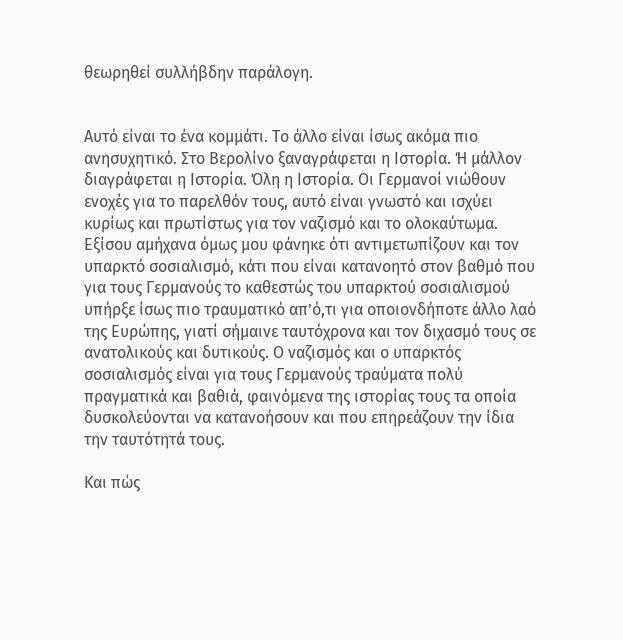θεωρηθεί συλλήβδην παράλογη.


Αυτό είναι το ένα κομμάτι. Το άλλο είναι ίσως ακόμα πιο ανησυχητικό. Στο Βερολίνο ξαναγράφεται η Ιστορία. Ή μάλλον διαγράφεται η Ιστορία. Όλη η Ιστορία. Οι Γερμανοί νιώθουν ενοχές για το παρελθόν τους, αυτό είναι γνωστό και ισχύει κυρίως και πρωτίστως για τον ναζισμό και το ολοκαύτωμα. Εξίσου αμήχανα όμως μου φάνηκε ότι αντιμετωπίζουν και τον υπαρκτό σοσιαλισμό, κάτι που είναι κατανοητό στον βαθμό που για τους Γερμανούς το καθεστώς του υπαρκτού σοσιαλισμού υπήρξε ίσως πιο τραυματικό απ’ό,τι για οποιονδήποτε άλλο λαό της Ευρώπης, γιατί σήμαινε ταυτόχρονα και τον διχασμό τους σε ανατολικούς και δυτικούς. Ο ναζισμός και ο υπαρκτός σοσιαλισμός είναι για τους Γερμανούς τραύματα πολύ πραγματικά και βαθιά, φαινόμενα της ιστορίας τους τα οποία δυσκολεύονται να κατανοήσουν και που επηρεάζουν την ίδια την ταυτότητά τους.

Και πώς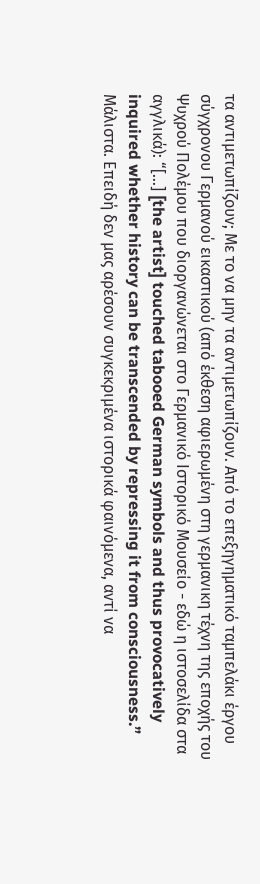τα αντιμετωπίζουν; Με το να μην τα αντιμετωπίζουν. Από το επεξηγηματικό ταμπελάκι έργου σύγχρονου Γερμανού εικαστικού (από έκθεση αφιερωμένη στη γερμανικη τέχνη της εποχής του Ψυχρού Πολέμου που διοργανώνεται στο Γερμανικό Ιστορικό Μουσείο - εδώ η ιστοσελίδα στα αγγλικά): “[…] [the artist] touched tabooed German symbols and thus provocatively inquired whether history can be transcended by repressing it from consciousness.” Μάλιστα. Επειδή δεν μας αρέσουν συγκεκριμένα ιστορικά φαινόμενα, αντί να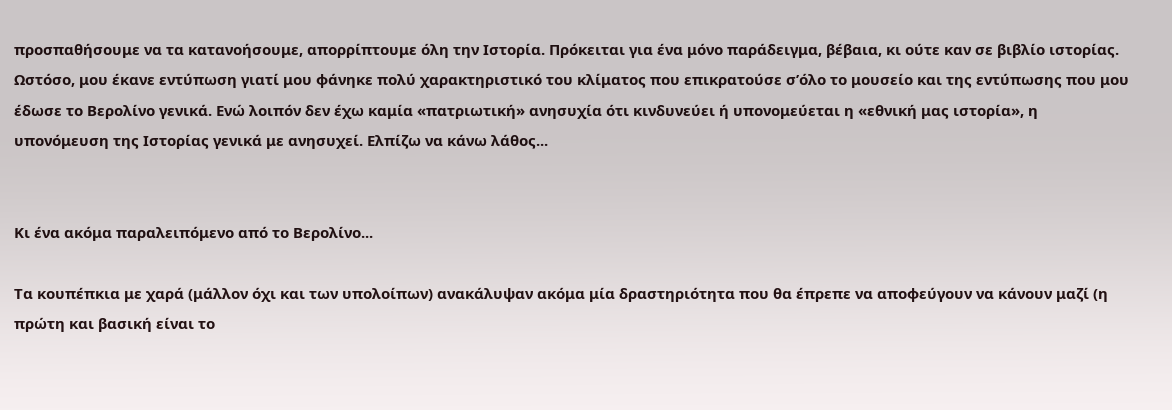προσπαθήσουμε να τα κατανοήσουμε, απορρίπτουμε όλη την Ιστορία. Πρόκειται για ένα μόνο παράδειγμα, βέβαια, κι ούτε καν σε βιβλίο ιστορίας. Ωστόσο, μου έκανε εντύπωση γιατί μου φάνηκε πολύ χαρακτηριστικό του κλίματος που επικρατούσε σ’όλο το μουσείο και της εντύπωσης που μου έδωσε το Βερολίνο γενικά. Ενώ λοιπόν δεν έχω καμία «πατριωτική» ανησυχία ότι κινδυνεύει ή υπονομεύεται η «εθνική μας ιστορία», η υπονόμευση της Ιστορίας γενικά με ανησυχεί. Ελπίζω να κάνω λάθος...


Κι ένα ακόμα παραλειπόμενο από το Βερολίνο...

Τα κουπέπκια με χαρά (μάλλον όχι και των υπολοίπων) ανακάλυψαν ακόμα μία δραστηριότητα που θα έπρεπε να αποφεύγουν να κάνουν μαζί (η πρώτη και βασική είναι το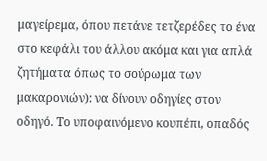μαγείρεμα, όπου πετάνε τετζερέδες το ένα στο κεφάλι του άλλου ακόμα και για απλά ζητήματα όπως το σούρωμα των μακαρονιών): να δίνουν οδηγίες στον οδηγό. Το υποφαινόμενο κουπέπι, οπαδός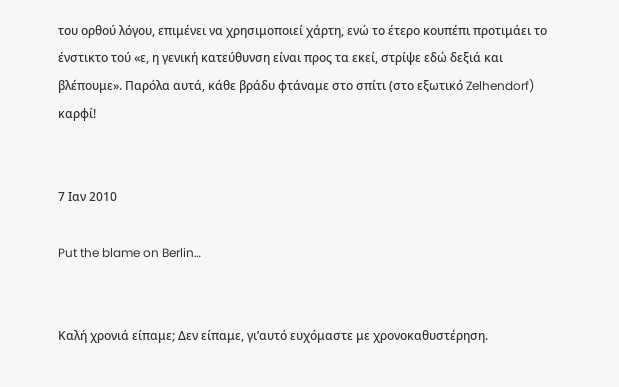του ορθού λόγου, επιμένει να χρησιμοποιεί χάρτη, ενώ το έτερο κουπέπι προτιμάει το ένστικτο τού «ε, η γενική κατεύθυνση είναι προς τα εκεί, στρίψε εδώ δεξιά και βλέπουμε». Παρόλα αυτά, κάθε βράδυ φτάναμε στο σπίτι (στο εξωτικό Zelhendorf) καρφί!


7 Ιαν 2010

Put the blame on Berlin…


Καλή χρονιά είπαμε; Δεν είπαμε, γι’αυτό ευχόμαστε με χρονοκαθυστέρηση.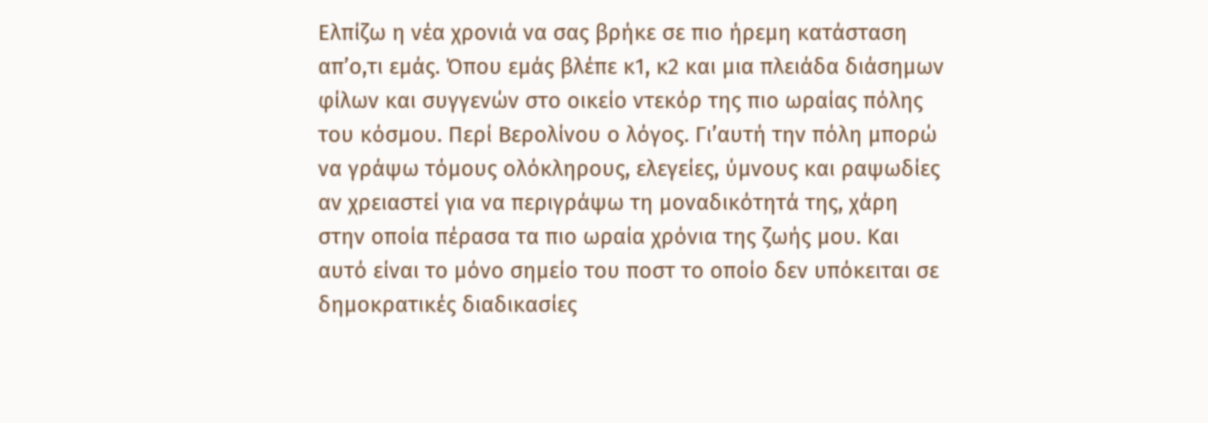Ελπίζω η νέα χρονιά να σας βρήκε σε πιο ήρεμη κατάσταση απ’ο,τι εμάς. Όπου εμάς βλέπε κ1, κ2 και μια πλειάδα διάσημων φίλων και συγγενών στο οικείο ντεκόρ της πιο ωραίας πόλης του κόσμου. Περί Βερολίνου ο λόγος. Γι’αυτή την πόλη μπορώ να γράψω τόμους ολόκληρους, ελεγείες, ύμνους και ραψωδίες αν χρειαστεί για να περιγράψω τη μοναδικότητά της, χάρη στην οποία πέρασα τα πιο ωραία χρόνια της ζωής μου. Και αυτό είναι το μόνο σημείο του ποστ το οποίο δεν υπόκειται σε δημοκρατικές διαδικασίες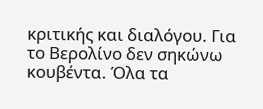κριτικής και διαλόγου. Για το Βερολίνο δεν σηκώνω κουβέντα. Όλα τα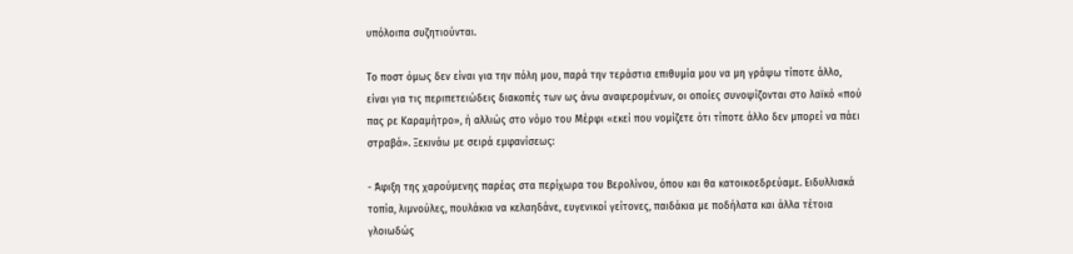υπόλοιπα συζητιούνται.

Το ποστ όμως δεν είναι για την πόλη μου, παρά την τεράστια επιθυμία μου να μη γράψω τίποτε άλλο, είναι για τις περιπετειώδεις διακοπές των ως άνω αναφερομένων, οι οποίες συνοψίζονται στο λαϊκό «πού πας ρε Καραμήτρο», ή αλλιώς στο νόμο του Μέρφι «εκεί που νομίζετε ότι τίποτε άλλο δεν μπορεί να πάει στραβά». Ξεκινάω με σειρά εμφανίσεως:

- Άφιξη της χαρούμενης παρέας στα περίχωρα του Βερολίνου, όπου και θα κατοικοεδρεύαμε. Ειδυλλιακά τοπία, λιμνούλες, πουλάκια να κελαηδάνε, ευγενικοί γείτονες, παιδάκια με ποδήλατα και άλλα τέτοια γλοιωδώς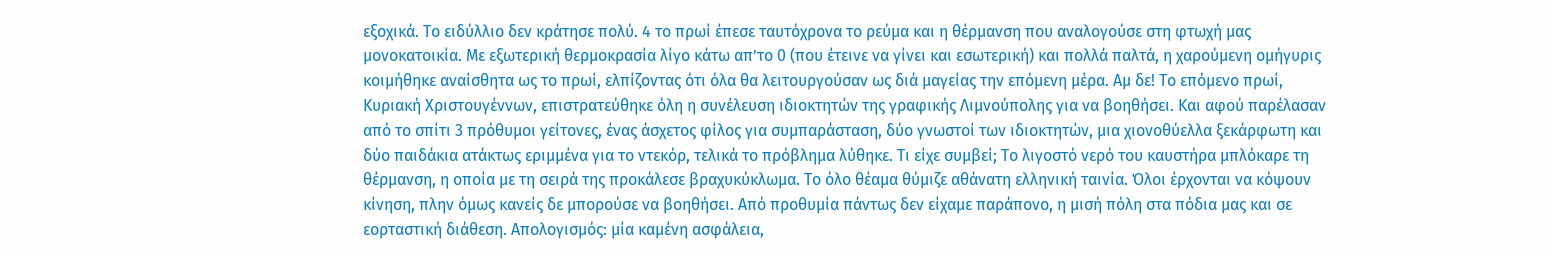εξοχικά. Το ειδύλλιο δεν κράτησε πολύ. 4 το πρωί έπεσε ταυτόχρονα το ρεύμα και η θέρμανση που αναλογούσε στη φτωχή μας μονοκατοικία. Με εξωτερική θερμοκρασία λίγο κάτω απ’το 0 (που έτεινε να γίνει και εσωτερική) και πολλά παλτά, η χαρούμενη ομήγυρις κοιμήθηκε αναίσθητα ως το πρωί, ελπίζοντας ότι όλα θα λειτουργούσαν ως διά μαγείας την επόμενη μέρα. Αμ δε! Το επόμενο πρωί, Κυριακή Χριστουγέννων, επιστρατεύθηκε όλη η συνέλευση ιδιοκτητών της γραφικής Λιμνούπολης για να βοηθήσει. Και αφού παρέλασαν από το σπίτι 3 πρόθυμοι γείτονες, ένας άσχετος φίλος για συμπαράσταση, δύο γνωστοί των ιδιοκτητών, μια χιονοθύελλα ξεκάρφωτη και δύο παιδάκια ατάκτως εριμμένα για το ντεκόρ, τελικά το πρόβλημα λύθηκε. Τι είχε συμβεί; Το λιγοστό νερό του καυστήρα μπλόκαρε τη θέρμανση, η οποία με τη σειρά της προκάλεσε βραχυκύκλωμα. Το όλο θέαμα θύμιζε αθάνατη ελληνική ταινία. Όλοι έρχονται να κόψουν κίνηση, πλην όμως κανείς δε μπορούσε να βοηθήσει. Από προθυμία πάντως δεν είχαμε παράπονο, η μισή πόλη στα πόδια μας και σε εορταστική διάθεση. Απολογισμός: μία καμένη ασφάλεια,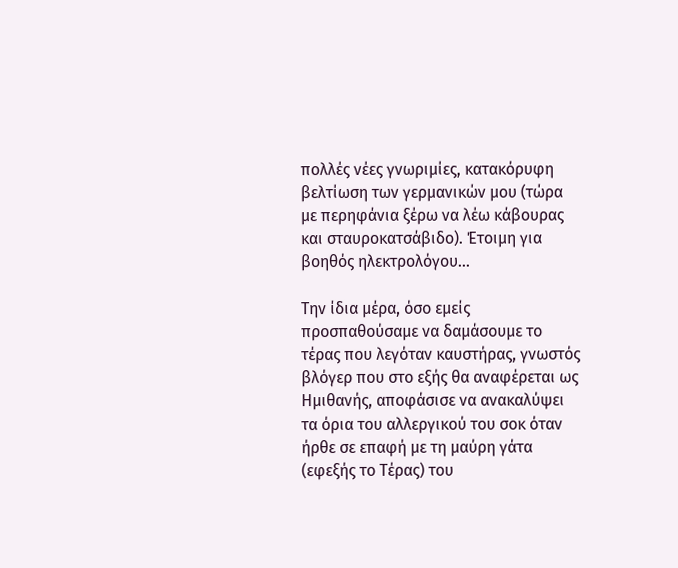πολλές νέες γνωριμίες, κατακόρυφη βελτίωση των γερμανικών μου (τώρα με περηφάνια ξέρω να λέω κάβουρας και σταυροκατσάβιδο). Έτοιμη για βοηθός ηλεκτρολόγου...

Την ίδια μέρα, όσο εμείς προσπαθούσαμε να δαμάσουμε το τέρας που λεγόταν καυστήρας, γνωστός βλόγερ που στο εξής θα αναφέρεται ως Ημιθανής, αποφάσισε να ανακαλύψει τα όρια του αλλεργικού του σοκ όταν ήρθε σε επαφή με τη μαύρη γάτα (εφεξής το Τέρας) του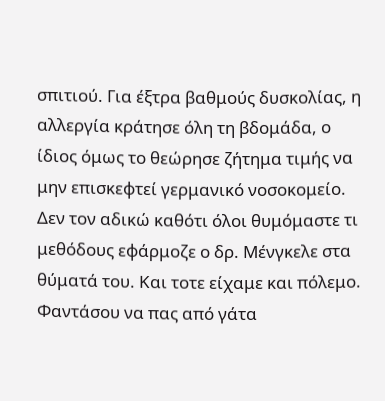σπιτιού. Για έξτρα βαθμούς δυσκολίας, η αλλεργία κράτησε όλη τη βδομάδα, ο ίδιος όμως το θεώρησε ζήτημα τιμής να μην επισκεφτεί γερμανικό νοσοκομείο. Δεν τον αδικώ καθότι όλοι θυμόμαστε τι μεθόδους εφάρμοζε ο δρ. Μένγκελε στα θύματά του. Και τοτε είχαμε και πόλεμο. Φαντάσου να πας από γάτα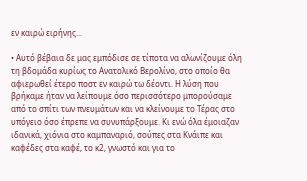εν καιρώ ειρήνης...

• Αυτό βέβαια δε μας εμπόδισε σε τίποτα να αλωνίζουμε όλη τη βδομάδα κυρίως το Ανατολικό Βερολίνο, στο οποίο θα αφιερωθεί έτερο ποστ εν καιρώ τω δέοντι. Η λύση που βρήκαμε ήταν να λείπουμε όσο περισσότερο μπορούσαμε από το σπίτι των πνευμάτων και να κλείνουμε το Τέρας στο υπόγειο όσο έπρεπε να συνυπάρξουμε. Κι ενώ όλα έμοιαζαν ιδανικά, χιόνια στο καμπαναριό, σούπες στα Κνάιπε και καφέδες στα καφέ, το κ2, γνωστό και για το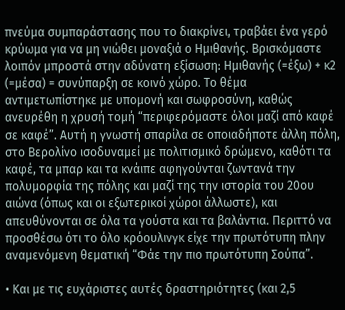πνεύμα συμπαράστασης που το διακρίνει, τραβάει ένα γερό κρύωμα για να μη νιώθει μοναξιά ο Ημιθανής. Βρισκόμαστε λοιπόν μπροστά στην αδύνατη εξίσωση: Ημιθανής (=έξω) + κ2 (=μέσα) = συνύπαρξη σε κοινό χώρο. Το θέμα αντιμετωπίστηκε με υπομονή και σωφροσύνη, καθώς ανευρέθη η χρυσή τομή “περιφερόμαστε όλοι μαζί από καφέ σε καφέ”. Αυτή η γνωστή σπαρίλα σε οποιαδήποτε άλλη πόλη, στο Βερολίνο ισοδυναμεί με πολιτισμικό δρώμενο, καθότι τα καφέ, τα μπαρ και τα κνάιπε αφηγούνται ζωντανά την πολυμορφία της πόλης και μαζί της την ιστορία του 20ου αιώνα (όπως και οι εξωτερικοί χώροι άλλωστε), και απευθύνονται σε όλα τα γούστα και τα βαλάντια. Περιττό να προσθέσω ότι το όλο κρόουλινγκ είχε την πρωτότυπη πλην αναμενόμενη θεματική “Φάε την πιο πρωτότυπη Σούπα”.

• Και με τις ευχάριστες αυτές δραστηριότητες (και 2,5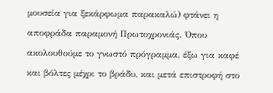μουσεία για ξεκάρφωμα παρακαλώ) φτάνει η αποφράδα παραμονή Πρωτοχρονιάς. Όπου ακολουθούμε το γνωστό πρόγραμμα, έξω για καφέ και βόλτες μέχρι το βράδυ, και μετά επιστροφή στο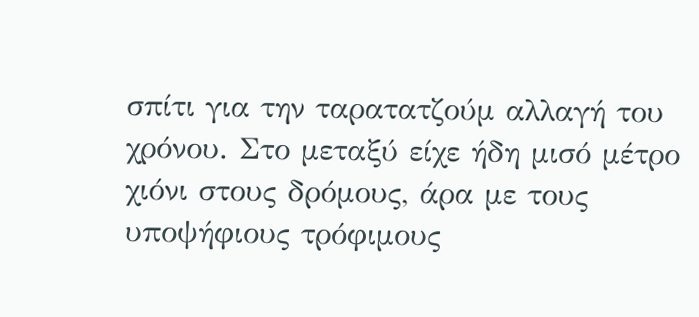σπίτι για την ταρατατζούμ αλλαγή του χρόνου. Στο μεταξύ είχε ήδη μισό μέτρο χιόνι στους δρόμους, άρα με τους υποψήφιους τρόφιμους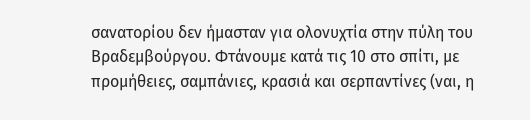σανατορίου δεν ήμασταν για ολονυχτία στην πύλη του Βραδεμβούργου. Φτάνουμε κατά τις 10 στο σπίτι, με προμήθειες, σαμπάνιες, κρασιά και σερπαντίνες (ναι, η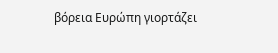βόρεια Ευρώπη γιορτάζει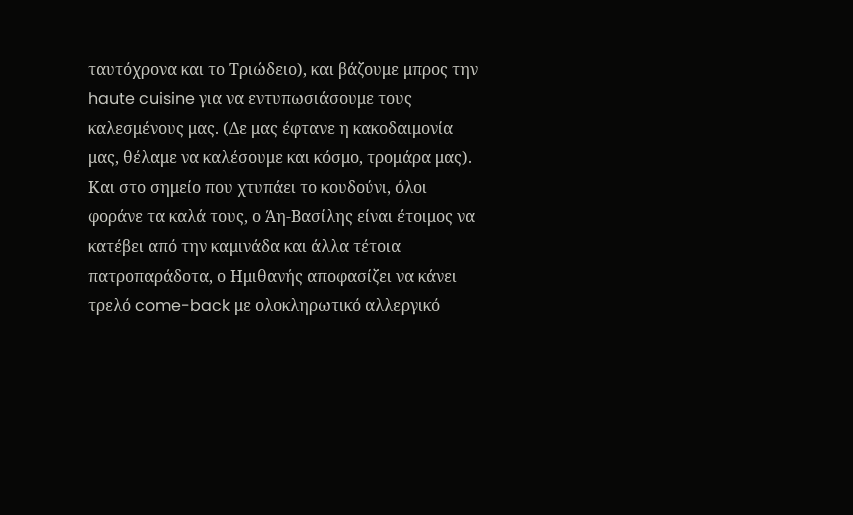ταυτόχρονα και το Τριώδειο), και βάζουμε μπρος την haute cuisine για να εντυπωσιάσουμε τους καλεσμένους μας. (Δε μας έφτανε η κακοδαιμονία μας, θέλαμε να καλέσουμε και κόσμο, τρομάρα μας). Και στο σημείο που χτυπάει το κουδούνι, όλοι φοράνε τα καλά τους, ο Άη-Βασίλης είναι έτοιμος να κατέβει από την καμινάδα και άλλα τέτοια πατροπαράδοτα, ο Ημιθανής αποφασίζει να κάνει τρελό come-back με ολοκληρωτικό αλλεργικό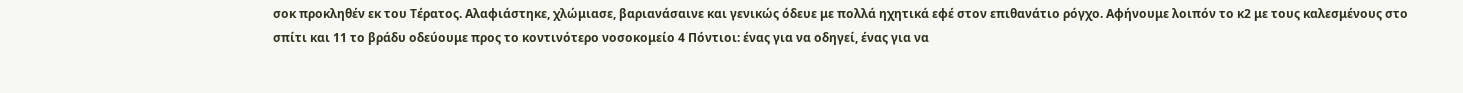σοκ προκληθέν εκ του Τέρατος. Αλαφιάστηκε, χλώμιασε, βαριανάσαινε και γενικώς όδευε με πολλά ηχητικά εφέ στον επιθανάτιο ρόγχο. Αφήνουμε λοιπόν το κ2 με τους καλεσμένους στο σπίτι και 11 το βράδυ οδεύουμε προς το κοντινότερο νοσοκομείο 4 Πόντιοι: ένας για να οδηγεί, ένας για να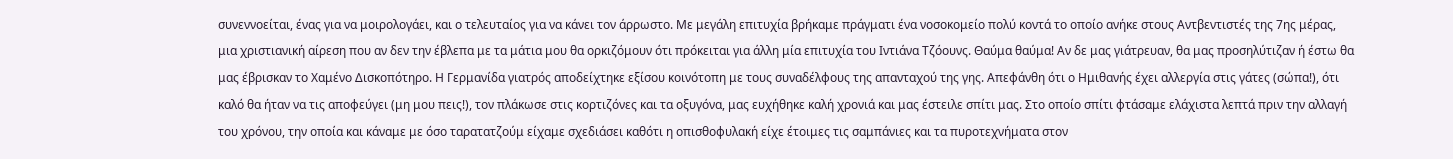συνεννοείται, ένας για να μοιρολογάει, και ο τελευταίος για να κάνει τον άρρωστο. Με μεγάλη επιτυχία βρήκαμε πράγματι ένα νοσοκομείο πολύ κοντά το οποίο ανήκε στους Αντβεντιστές της 7ης μέρας, μια χριστιανική αίρεση που αν δεν την έβλεπα με τα μάτια μου θα ορκιζόμουν ότι πρόκειται για άλλη μία επιτυχία του Ιντιάνα Τζόουνς. Θαύμα θαύμα! Αν δε μας γιάτρευαν, θα μας προσηλύτιζαν ή έστω θα μας έβρισκαν το Χαμένο Δισκοπότηρο. Η Γερμανίδα γιατρός αποδείχτηκε εξίσου κοινότοπη με τους συναδέλφους της απανταχού της γης. Απεφάνθη ότι ο Ημιθανής έχει αλλεργία στις γάτες (σώπα!), ότι καλό θα ήταν να τις αποφεύγει (μη μου πεις!), τον πλάκωσε στις κορτιζόνες και τα οξυγόνα, μας ευχήθηκε καλή χρονιά και μας έστειλε σπίτι μας. Στο οποίο σπίτι φτάσαμε ελάχιστα λεπτά πριν την αλλαγή του χρόνου, την οποία και κάναμε με όσο ταρατατζούμ είχαμε σχεδιάσει καθότι η οπισθοφυλακή είχε έτοιμες τις σαμπάνιες και τα πυροτεχνήματα στον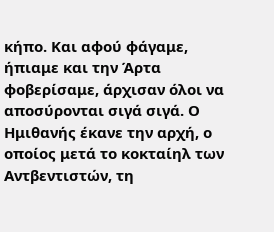κήπο. Και αφού φάγαμε, ήπιαμε και την Άρτα φοβερίσαμε, άρχισαν όλοι να αποσύρονται σιγά σιγά. Ο Ημιθανής έκανε την αρχή, ο οποίος μετά το κοκταίηλ των Αντβεντιστών, τη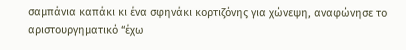σαμπάνια καπάκι κι ένα σφηνάκι κορτιζόνης για χώνεψη, αναφώνησε το αριστουργηματικό “έχω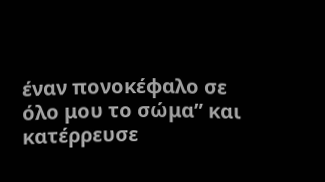έναν πονοκέφαλο σε όλο μου το σώμα” και κατέρρευσε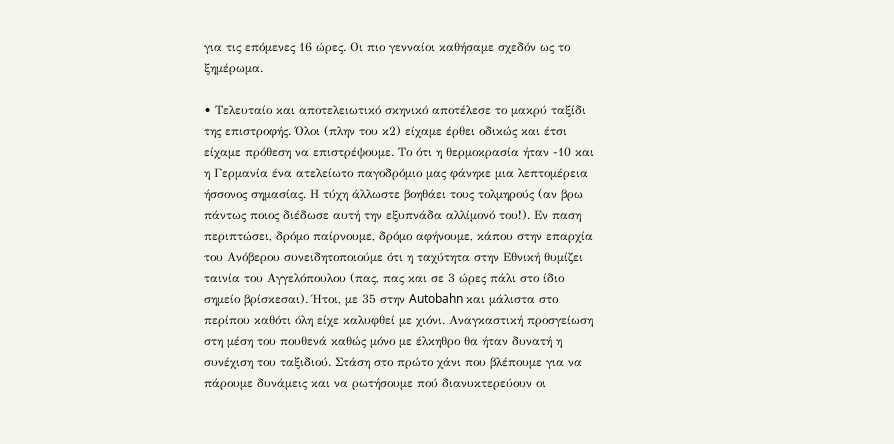για τις επόμενες 16 ώρες. Οι πιο γενναίοι καθήσαμε σχεδόν ως το ξημέρωμα.

• Τελευταίο και αποτελειωτικό σκηνικό αποτέλεσε το μακρύ ταξίδι της επιστροφής. Όλοι (πλην του κ2) είχαμε έρθει οδικώς και έτσι είχαμε πρόθεση να επιστρέψουμε. Το ότι η θερμοκρασία ήταν -10 και η Γερμανία ένα ατελείωτο παγοδρόμιο μας φάνηκε μια λεπτομέρεια ήσσονος σημασίας. Η τύχη άλλωστε βοηθάει τους τολμηρούς (αν βρω πάντως ποιος διέδωσε αυτή την εξυπνάδα αλλίμονό του!). Εν παση περιπτώσει, δρόμο παίρνουμε, δρόμο αφήνουμε, κάπου στην επαρχία του Ανόβερου συνειδητοποιούμε ότι η ταχύτητα στην Εθνική θυμίζει ταινία του Αγγελόπουλου (πας, πας και σε 3 ώρες πάλι στο ίδιο σημείο βρίσκεσαι). Ήτοι, με 35 στην Autobahn και μάλιστα στο περίπου καθότι όλη είχε καλυφθεί με χιόνι. Αναγκαστική προσγείωση στη μέση του πουθενά καθώς μόνο με έλκηθρο θα ήταν δυνατή η συνέχιση του ταξιδιού. Στάση στο πρώτο χάνι που βλέπουμε για να πάρουμε δυνάμεις και να ρωτήσουμε πού διανυκτερεύουν οι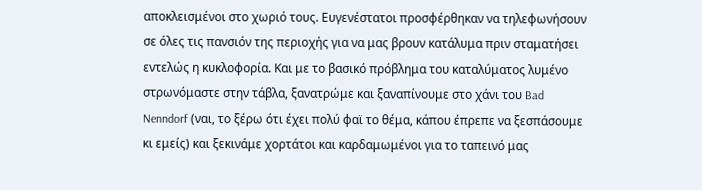αποκλεισμένοι στο χωριό τους. Ευγενέστατοι προσφέρθηκαν να τηλεφωνήσουν σε όλες τις πανσιόν της περιοχής για να μας βρουν κατάλυμα πριν σταματήσει εντελώς η κυκλοφορία. Και με το βασικό πρόβλημα του καταλύματος λυμένο στρωνόμαστε στην τάβλα, ξανατρώμε και ξαναπίνουμε στο χάνι του Bad Nenndorf (ναι, το ξέρω ότι έχει πολύ φαϊ το θέμα, κάπου έπρεπε να ξεσπάσουμε κι εμείς) και ξεκινάμε χορτάτοι και καρδαμωμένοι για το ταπεινό μας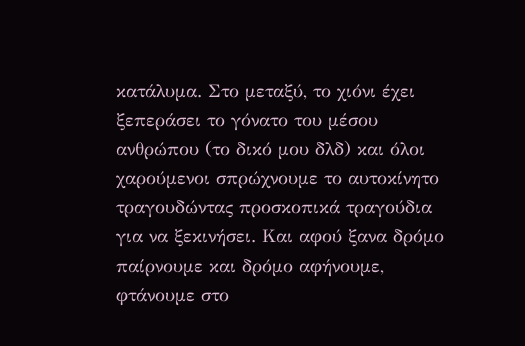κατάλυμα. Στο μεταξύ, το χιόνι έχει ξεπεράσει το γόνατο του μέσου ανθρώπου (το δικό μου δλδ) και όλοι χαρούμενοι σπρώχνουμε το αυτοκίνητο τραγουδώντας προσκοπικά τραγούδια για να ξεκινήσει. Και αφού ξανα δρόμο παίρνουμε και δρόμο αφήνουμε, φτάνουμε στο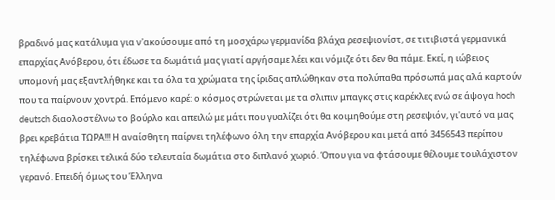βραδινό μας κατάλυμα για ν'ακούσουμε από τη μοσχάρω γερμανίδα βλάχα ρεσεψιονίστ, σε τιτιβιστά γερμανικά επαρχίας Ανόβερου, ότι έδωσε τα δωμάτιά μας γιατί αργήσαμε λέει και νόμιζε ότι δεν θα πάμε. Εκεί, η ιώβειος υπομονή μας εξαντλήθηκε και τα όλα τα χρώματα της ίριδας απλώθηκαν στα πολύπαθα πρόσωπά μας αλά καρτούν που τα παίρνουν χοντρά. Επόμενο καρέ: ο κόσμος στρώνεται με τα σλιπιν μπαγκς στις καρέκλες ενώ σε άψογα hoch deutsch διαολοστέλνω το βούρλο και απειλώ με μάτι που γυαλίζει ότι θα κοιμηθούμε στη ρεσεψιόν, γι'αυτό να μας βρει κρεβάτια ΤΩΡΑ!!! Η αναίσθητη παίρνει τηλέφωνο όλη την επαρχία Ανόβερου και μετά από 3456543 περίπου τηλέφωνα βρίσκει τελικά δύο τελευταία δωμάτια στο διπλανό χωριό. Όπου για να φτάσουμε θέλουμε τουλάχιστον γερανό. Επειδή όμως του Έλληνα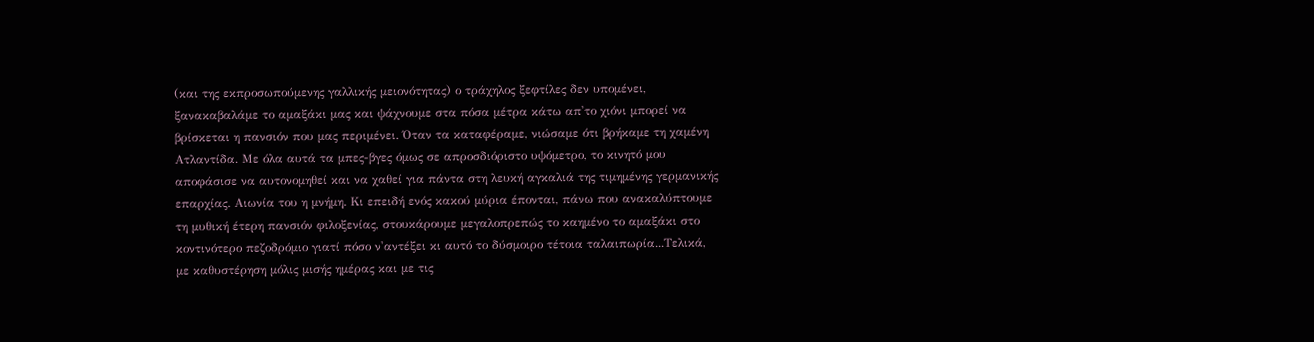(και της εκπροσωπούμενης γαλλικής μειονότητας) ο τράχηλος ξεφτίλες δεν υπομένει, ξανακαβαλάμε το αμαξάκι μας και ψάχνουμε στα πόσα μέτρα κάτω απ'το χιόνι μπορεί να βρίσκεται η πανσιόν που μας περιμένει. Όταν τα καταφέραμε, νιώσαμε ότι βρήκαμε τη χαμένη Ατλαντίδα. Με όλα αυτά τα μπες-βγες όμως σε απροσδιόριστο υψόμετρο, το κινητό μου αποφάσισε να αυτονομηθεί και να χαθεί για πάντα στη λευκή αγκαλιά της τιμημένης γερμανικής επαρχίας. Αιωνία του η μνήμη. Κι επειδή ενός κακού μύρια έπονται, πάνω που ανακαλύπτουμε τη μυθική έτερη πανσιόν φιλοξενίας, στουκάρουμε μεγαλοπρεπώς το καημένο το αμαξάκι στο κοντινότερο πεζοδρόμιο γιατί πόσο ν'αντέξει κι αυτό το δύσμοιρο τέτοια ταλαιπωρία...Τελικά, με καθυστέρηση μόλις μισής ημέρας και με τις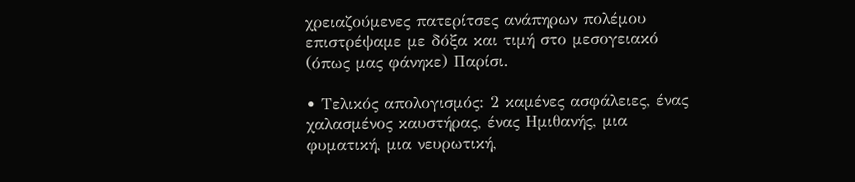χρειαζούμενες πατερίτσες ανάπηρων πολέμου επιστρέψαμε με δόξα και τιμή στο μεσογειακό (όπως μας φάνηκε) Παρίσι.

• Τελικός απολογισμός: 2 καμένες ασφάλειες, ένας χαλασμένος καυστήρας, ένας Ημιθανής, μια φυματική, μια νευρωτική,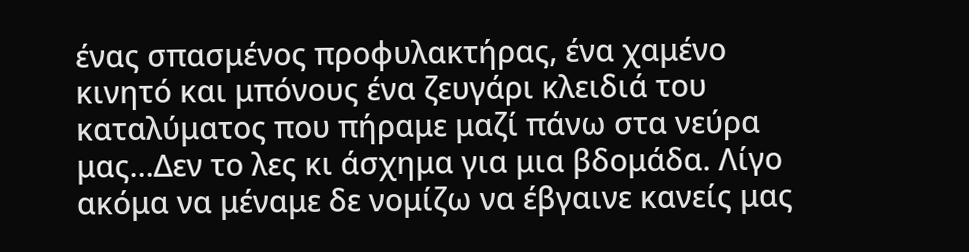ένας σπασμένος προφυλακτήρας, ένα χαμένο κινητό και μπόνους ένα ζευγάρι κλειδιά του καταλύματος που πήραμε μαζί πάνω στα νεύρα μας…Δεν το λες κι άσχημα για μια βδομάδα. Λίγο ακόμα να μέναμε δε νομίζω να έβγαινε κανείς μας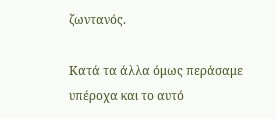ζωντανός.

Κατά τα άλλα όμως περάσαμε υπέροχα και το αυτό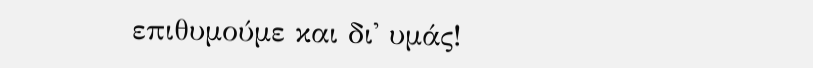επιθυμούμε και δι' υμάς!